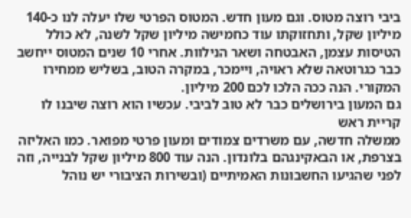ביבי רוצה מטוס. וגם מעון חדש. המטוס הפרטי שלו יעלה לנו כ-140 מיליון שקל, ותחזוקתו עוד כחמישה מיליון שקל לשנה, לא כולל הטיסות עצמן, האבטחה ושאר הנילוות. אחרי 10 שנים המטוס ייחשב כבר כגרוטאה שלא ראויה, ויימכר, במקרה הטוב, בשליש ממחירו המקורי. הנה ככה הלכו לכם 200 מיליון.
גם המעון בירושלים כבר לא טוב לביבי. עכשיו הוא רוצה שיבנו לו קריית ראש
ממשלה חדשה, עם משרדים צמודים ומעון פרטי מפואר. כמו האליזה בצרפת, או הבאקינגהם בלונדון. הנה עוד 800 מיליון שקל לבנייה, וזה לפני שהגיעו החשבונות האמיתיים (ובשירות הציבורי יש נוהל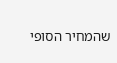שהמחיר הסופי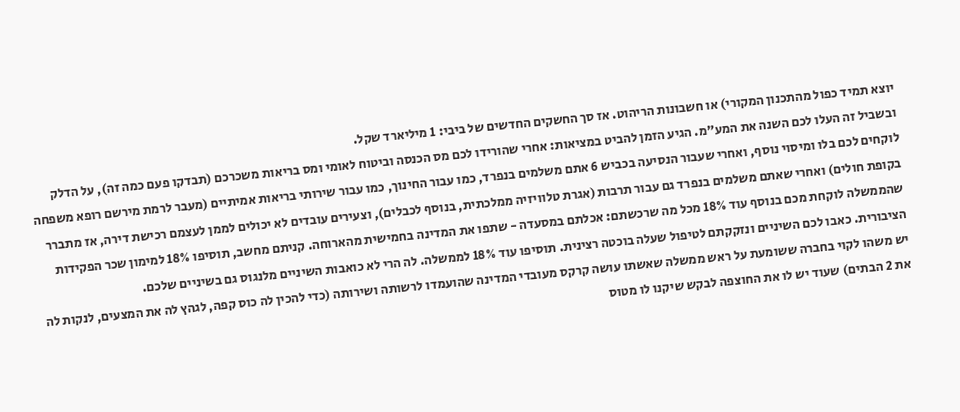יוצא תמיד כפול מהתכנון המקורי) או חשבונות הריהוט. אז סך החשקים החדשים של ביבי: 1 מיליארד שקל.
ובשביל זה העלו לכם השנה את המע"מ. הגיע הזמן להביט במציאות: אחרי שהורידו לכם מס הכנסה וביטוח לאומי ומס בריאות משכרכם (תבדקו פעם כמה זה), על הדלק לוקחים לכם בלו ומיסוי נוסף, ואחרי שעבור הנסיעה בכביש 6 אתם משלמים בנפרד, כמו עבור החינוך, כמו עבור שירותי בריאות אמיתיים (מעבר לרמת מירשם רופא משפחה בקופת חולים) ואחרי שאתם משלמים בנפרד גם עבור תרבות (אגרת טלוויזיה ממלכתית, בנוסף לכבלים), וצעירים עובדים לא יכולים לממן לעצמם רכישת דירה, אז מתברר שהממשלה לוקחת מכם בנוסף עוד 18% מכל מה שרכשתם: אכלתם במסעדה - שתפו את המדינה בחמישית מהארוחה. קניתם מחשב, תוסיפו 18% למימון שכר הפקידות הציבורית. כאבו לכם השיניים ונזקקתם לטיפול שעלה בוכטה רצינית. תוסיפו עוד 18% לממשלה. לה הרי לא כואבות השיניים מלנגוס גם בשיניים שלכם.
יש משהו לקוי בחברה ששומעת על ראש ממשלה שאשתו עושה קרקס מעובדי המדינה שהועמדו לרשותה ושירותה (כדי להכין לה כוס קפה, לגהץ לה את המצעים, לנקות לה את 2 הבתים) שעוד יש לו את החוצפה לבקש שיקנו לו מטוס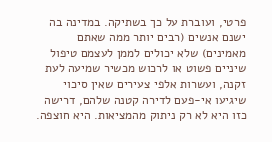פרטי, ועוברת על כך בשתיקה. במדינה בה ישנם אנשים (רבים יותר ממה שאתם מאמינים) שלא יכולים לממן לעצמם טיפול שיניים פשוט או לרכוש מכשיר שמיעה לעת זקנה, ועשרות אלפי צעירים שאין סיכוי שיגיעו אי-פעם לדירה קטנה שלהם, דרישה כזו היא לא רק ניתוק מהמציאות. היא חוצפה.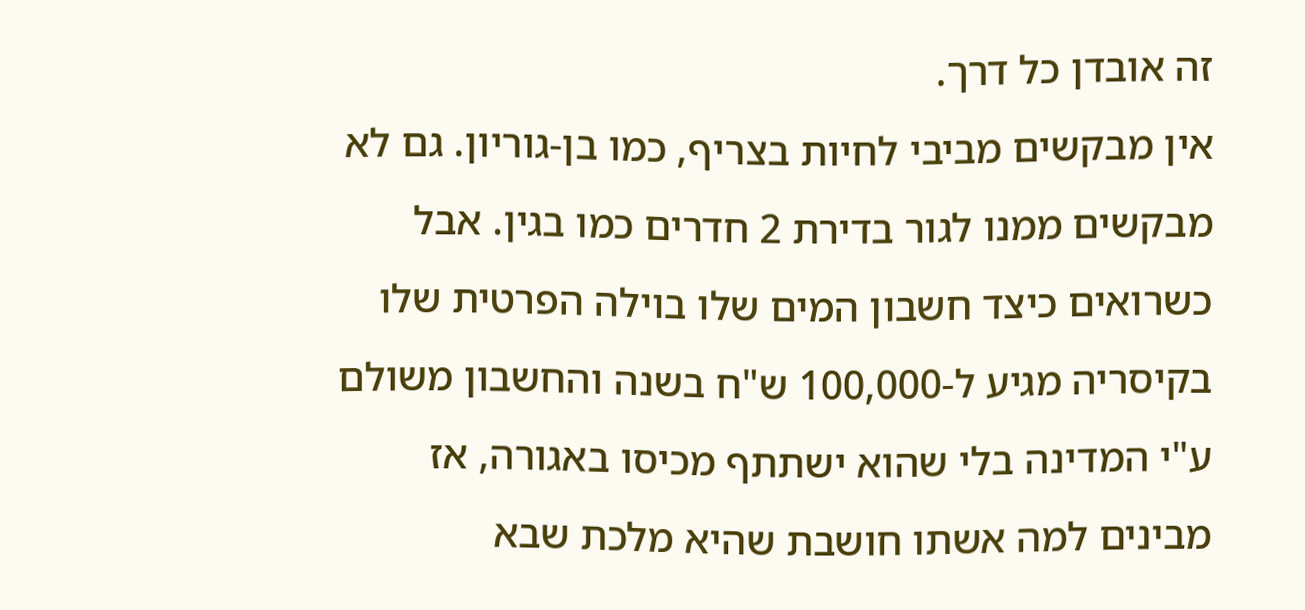זה אובדן כל דרך.
אין מבקשים מביבי לחיות בצריף, כמו בן-גוריון. גם לא מבקשים ממנו לגור בדירת 2 חדרים כמו בגין. אבל כשרואים כיצד חשבון המים שלו בוילה הפרטית שלו בקיסריה מגיע ל-100,000 ש"ח בשנה והחשבון משולם ע"י המדינה בלי שהוא ישתתף מכיסו באגורה, אז מבינים למה אשתו חושבת שהיא מלכת שבא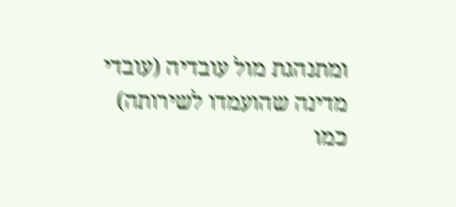ומתנהגת מול עובדיה (עובדי מדינה שהועמדו לשירותה) כמו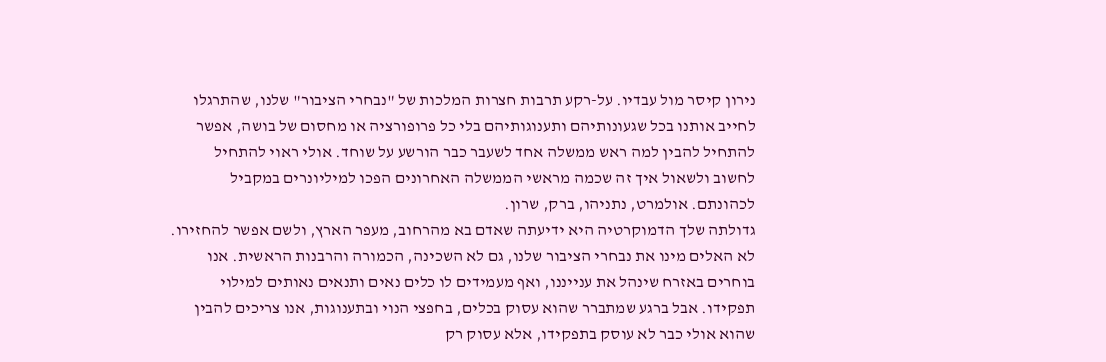נירון קיסר מול עבדיו. על-רקע תרבות חצרות המלכות של "נבחרי הציבור" שלנו, שהתרגלו לחייב אותנו בכל שגעונותיהם ותענוגותיהם בלי כל פרופורציה או מחסום של בושה, אפשר להתחיל להבין למה ראש ממשלה אחד לשעבר כבר הורשע על שוחד. אולי ראוי להתחיל לחשוב ולשאול איך זה שכמה מראשי הממשלה האחרונים הפכו למיליונרים במקביל לכהונתם. אולמרט, נתניהו, ברק, שרון.
גדולתה שלך הדמוקרטיה היא ידיעתה שאדם בא מהרחוב, מעפר הארץ, ולשם אפשר להחזירו. לא האלים מינו את נבחרי הציבור שלנו, גם לא השכינה, הכמורה והרבנות הראשית. אנו בוחרים באזרח שינהל את ענייננו, ואף מעמידים לו כלים נאים ותנאים נאותים למילוי תפקידו. אבל ברגע שמתברר שהוא עסוק בכלים, בחפצי הנוי ובתענוגות, אנו צריכים להבין שהוא אולי כבר לא עוסק בתפקידו, אלא עסוק רק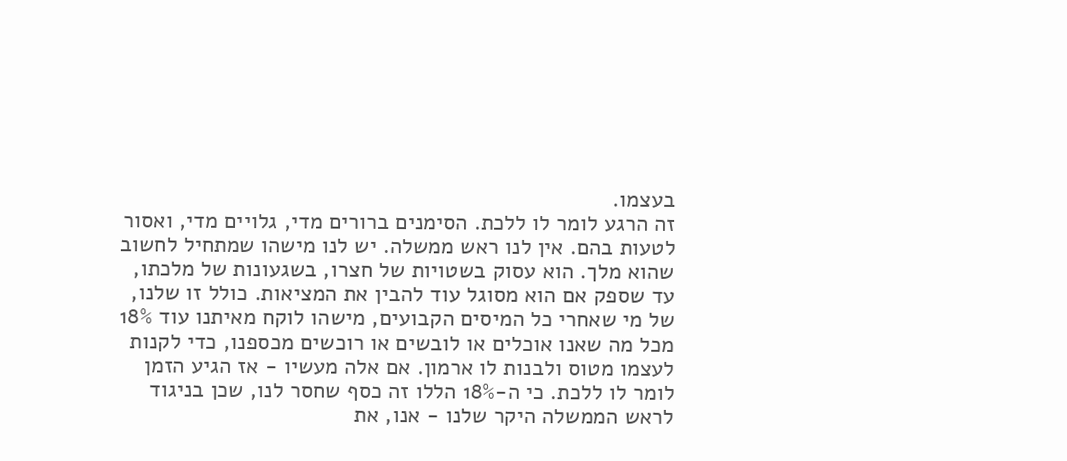בעצמו.
זה הרגע לומר לו ללכת. הסימנים ברורים מדי, גלויים מדי, ואסור לטעות בהם. אין לנו ראש ממשלה. יש לנו מישהו שמתחיל לחשוב שהוא מלך. הוא עסוק בשטויות של חצרו, בשגעונות של מלכתו, עד שספק אם הוא מסוגל עוד להבין את המציאות. כולל זו שלנו, של מי שאחרי כל המיסים הקבועים, מישהו לוקח מאיתנו עוד 18% מכל מה שאנו אוכלים או לובשים או רוכשים מכספנו, כדי לקנות לעצמו מטוס ולבנות לו ארמון. אם אלה מעשיו - אז הגיע הזמן לומר לו ללכת. כי ה-18% הללו זה כסף שחסר לנו, שכן בניגוד לראש הממשלה היקר שלנו - אנו, את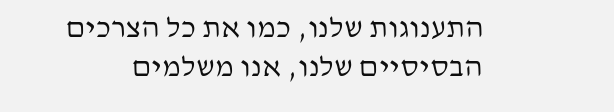התענוגות שלנו, כמו את כל הצרכים הבסיסיים שלנו, אנו משלמים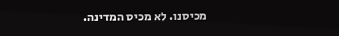מכיסנו. לא מכיס המדינה.